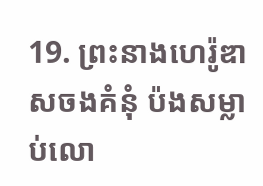19. ព្រះនាងហេរ៉ូឌាសចងគំនុំ ប៉ងសម្លាប់លោ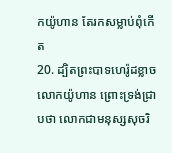កយ៉ូហាន តែរកសម្លាប់ពុំកើត
20. ដ្បិតព្រះបាទហេរ៉ូដខ្លាចលោកយ៉ូហាន ព្រោះទ្រង់ជ្រាបថា លោកជាមនុស្សសុចរិ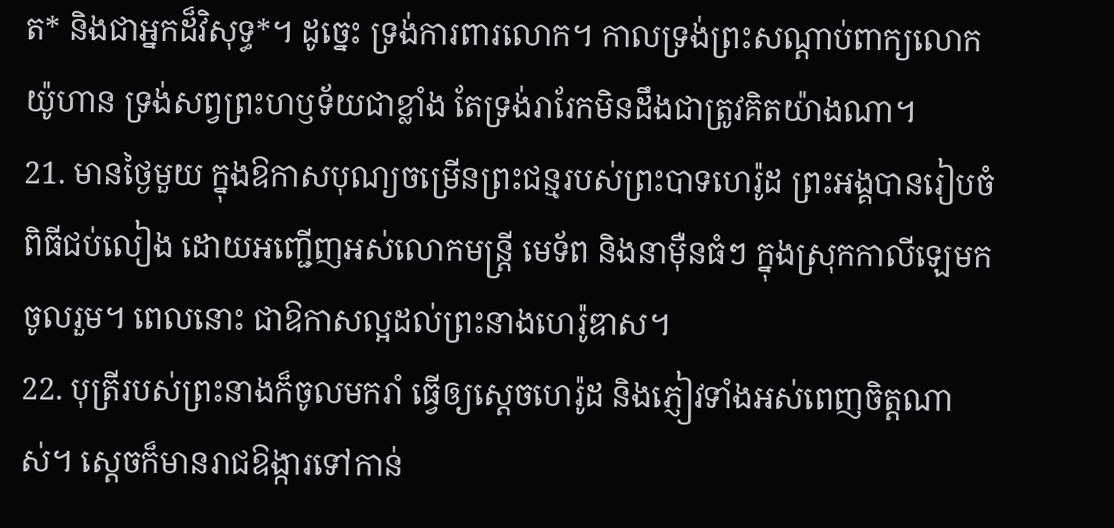ត* និងជាអ្នកដ៏វិសុទ្ធ*។ ដូច្នេះ ទ្រង់ការពារលោក។ កាលទ្រង់ព្រះសណ្ដាប់ពាក្យលោកយ៉ូហាន ទ្រង់សព្វព្រះហឫទ័យជាខ្លាំង តែទ្រង់រារែកមិនដឹងជាត្រូវគិតយ៉ាងណា។
21. មានថ្ងៃមួយ ក្នុងឱកាសបុណ្យចម្រើនព្រះជន្មរបស់ព្រះបាទហេរ៉ូដ ព្រះអង្គបានរៀបចំពិធីជប់លៀង ដោយអញ្ជើញអស់លោកមន្ត្រី មេទ័ព និងនាម៉ឺនធំៗ ក្នុងស្រុកកាលីឡេមកចូលរួម។ ពេលនោះ ជាឱកាសល្អដល់ព្រះនាងហេរ៉ូឌាស។
22. បុត្រីរបស់ព្រះនាងក៏ចូលមករាំ ធ្វើឲ្យស្ដេចហេរ៉ូដ និងភ្ញៀវទាំងអស់ពេញចិត្តណាស់។ ស្ដេចក៏មានរាជឱង្ការទៅកាន់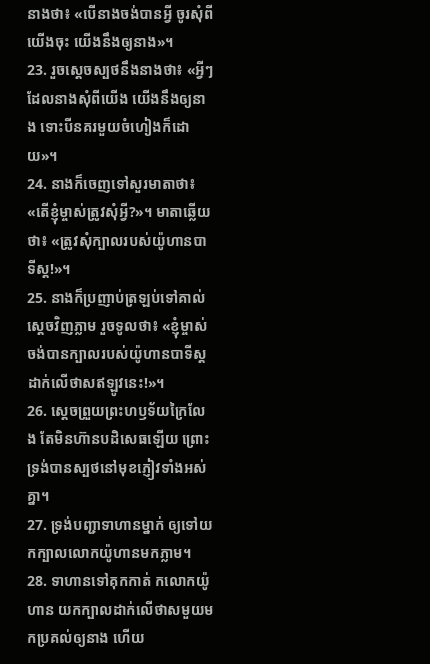នាងថា៖ «បើនាងចង់បានអ្វី ចូរសុំពីយើងចុះ យើងនឹងឲ្យនាង»។
23. រួចស្ដេចស្បថនឹងនាងថា៖ «អ្វីៗដែលនាងសុំពីយើង យើងនឹងឲ្យនាង ទោះបីនគរមួយចំហៀងក៏ដោយ»។
24. នាងក៏ចេញទៅសួរមាតាថា៖ «តើខ្ញុំម្ចាស់ត្រូវសុំអ្វី?»។ មាតាឆ្លើយថា៖ «ត្រូវសុំក្បាលរបស់យ៉ូហានបាទីស្ដ!»។
25. នាងក៏ប្រញាប់ត្រឡប់ទៅគាល់ស្ដេចវិញភ្លាម រួចទូលថា៖ «ខ្ញុំម្ចាស់ចង់បានក្បាលរបស់យ៉ូហានបាទីស្ដដាក់លើថាសឥឡូវនេះ!»។
26. ស្ដេចព្រួយព្រះហឫទ័យក្រៃលែង តែមិនហ៊ានបដិសេធឡើយ ព្រោះទ្រង់បានស្បថនៅមុខភ្ញៀវទាំងអស់គ្នា។
27. ទ្រង់បញ្ជាទាហានម្នាក់ ឲ្យទៅយកក្បាលលោកយ៉ូហានមកភ្លាម។
28. ទាហានទៅគុកកាត់ កលោកយ៉ូហាន យកក្បាលដាក់លើថាសមួយមកប្រគល់ឲ្យនាង ហើយ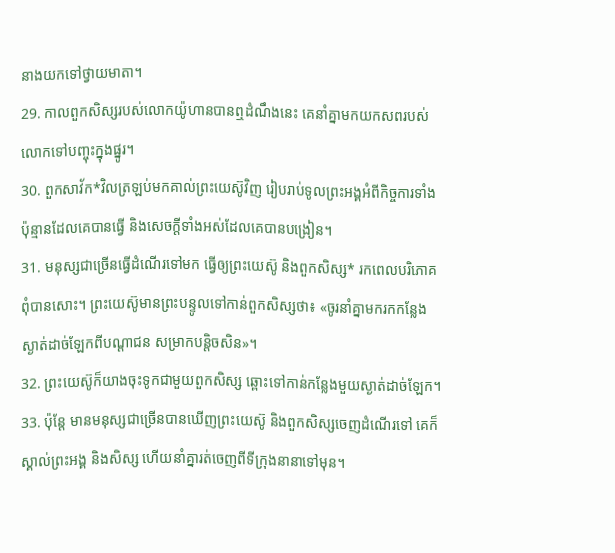នាងយកទៅថ្វាយមាតា។
29. កាលពួកសិស្សរបស់លោកយ៉ូហានបានឮដំណឹងនេះ គេនាំគ្នាមកយកសពរបស់លោកទៅបញ្ចុះក្នុងផ្នូរ។
30. ពួកសាវ័ក*វិលត្រឡប់មកគាល់ព្រះយេស៊ូវិញ រៀបរាប់ទូលព្រះអង្គអំពីកិច្ចការទាំងប៉ុន្មានដែលគេបានធ្វើ និងសេចក្ដីទាំងអស់ដែលគេបានបង្រៀន។
31. មនុស្សជាច្រើនធ្វើដំណើរទៅមក ធ្វើឲ្យព្រះយេស៊ូ និងពួកសិស្ស* រកពេលបរិភោគពុំបានសោះ។ ព្រះយេស៊ូមានព្រះបន្ទូលទៅកាន់ពួកសិស្សថា៖ «ចូរនាំគ្នាមករកកន្លែងស្ងាត់ដាច់ឡែកពីបណ្ដាជន សម្រាកបន្តិចសិន»។
32. ព្រះយេស៊ូក៏យាងចុះទូកជាមួយពួកសិស្ស ឆ្ពោះទៅកាន់កន្លែងមួយស្ងាត់ដាច់ឡែក។
33. ប៉ុន្តែ មានមនុស្សជាច្រើនបានឃើញព្រះយេស៊ូ និងពួកសិស្សចេញដំណើរទៅ គេក៏ស្គាល់ព្រះអង្គ និងសិស្ស ហើយនាំគ្នារត់ចេញពីទីក្រុងនានាទៅមុន។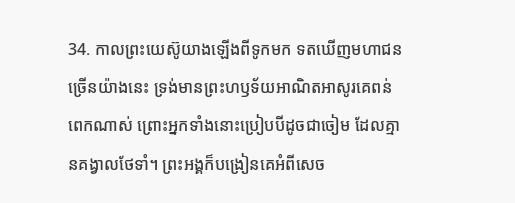34. កាលព្រះយេស៊ូយាងឡើងពីទូកមក ទតឃើញមហាជនច្រើនយ៉ាងនេះ ទ្រង់មានព្រះហឫទ័យអាណិតអាសូរគេពន់ពេកណាស់ ព្រោះអ្នកទាំងនោះប្រៀបបីដូចជាចៀម ដែលគ្មានគង្វាលថែទាំ។ ព្រះអង្គក៏បង្រៀនគេអំពីសេច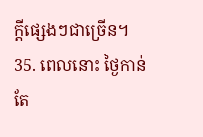ក្ដីផ្សេងៗជាច្រើន។
35. ពេលនោះ ថ្ងៃកាន់តែ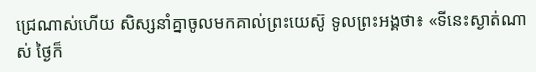ជ្រេណាស់ហើយ សិស្សនាំគ្នាចូលមកគាល់ព្រះយេស៊ូ ទូលព្រះអង្គថា៖ «ទីនេះស្ងាត់ណាស់ ថ្ងៃក៏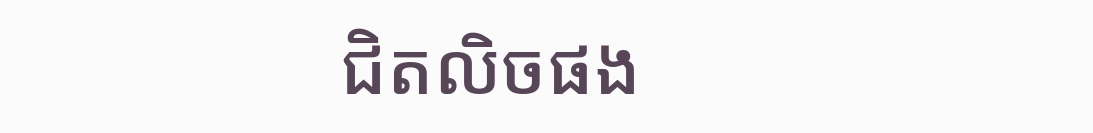ជិតលិចផង